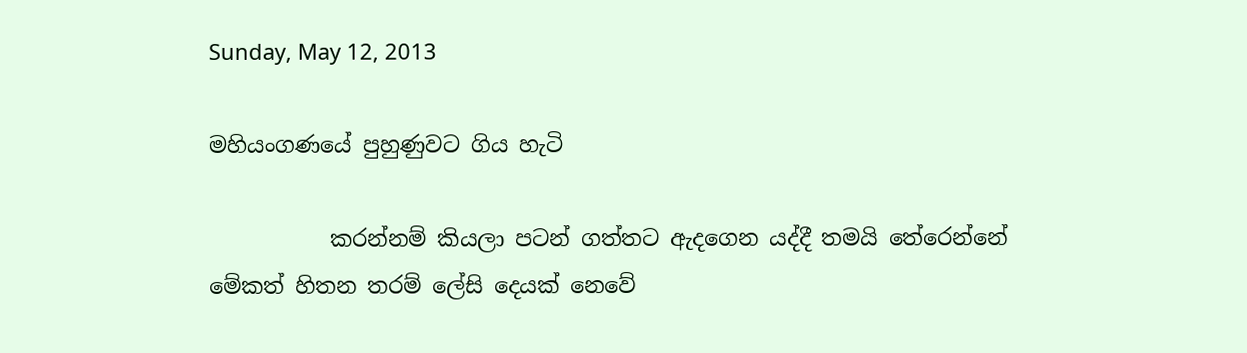Sunday, May 12, 2013

මහියංගණයේ පුහුණුවට ගිය හැටි

           කරන්නම් කියලා පටන් ගත්තට ඇදගෙන යද්දී තමයි තේරෙන්නේ මේකත් හිතන තරම් ලේසි දෙයක් නෙවේ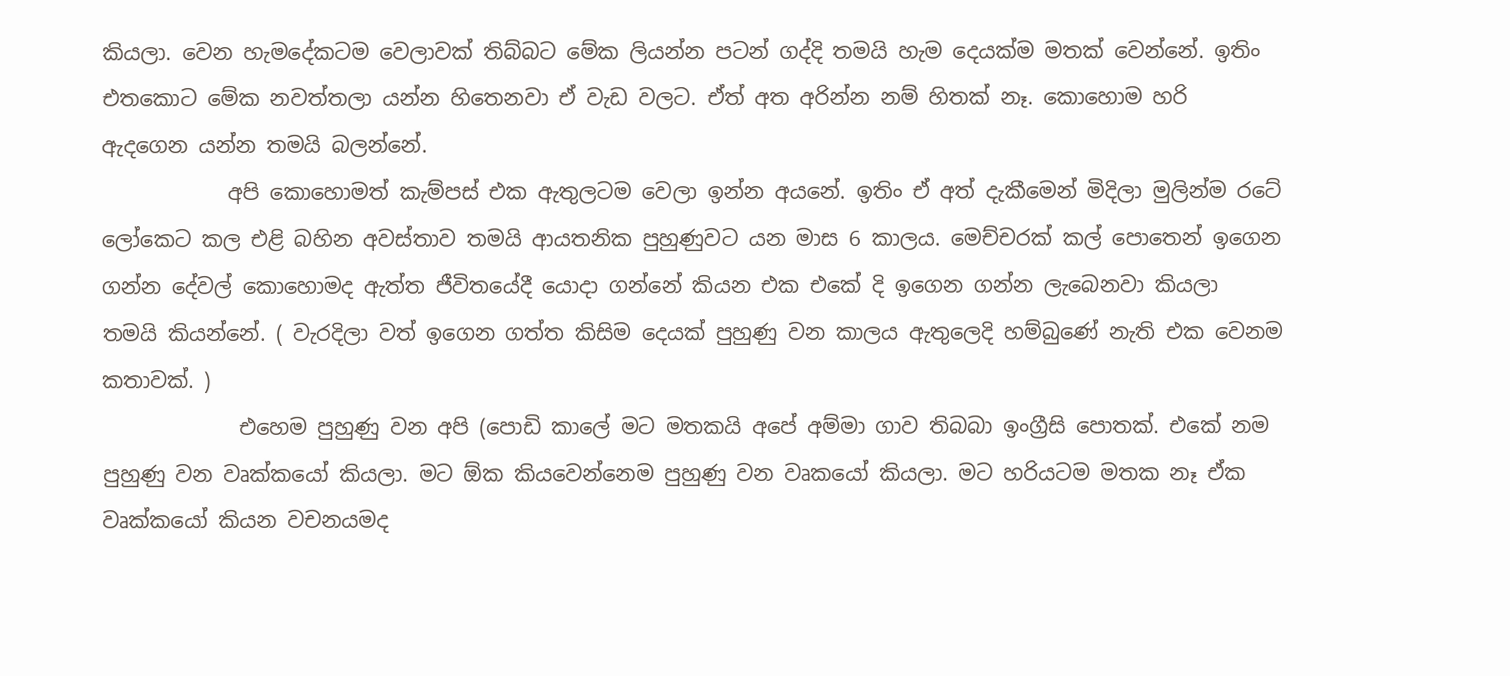කියලා. වෙන හැමදේකටම වෙලාවක් තිබ්බට මේක ලියන්න පටන් ගද්දි තමයි හැම දෙයක්ම මතක් වෙන්නේ. ඉතිං එතකොට මේක නවත්තලා යන්න හිතෙනවා ඒ වැඩ වලට. ඒත් අත අරින්න නම් හිතක් නෑ. කොහොම හරි ඇදගෙන යන්න තමයි බලන්නේ.
            අපි කොහොමත් කැම්පස් එක ඇතුලටම වෙලා ඉන්න අයනේ. ඉතිං ඒ අත් දැකීමෙන් මිදිලා මුලින්ම රටේ ලෝකෙට කල එළි බහින අවස්තාව තමයි ආයතනික පුහුණුවට යන මාස 6 කාලය. මෙච්චරක් කල් පොතෙන් ඉගෙන ගන්න දේවල් කොහොමද ඇත්ත ජීවිතයේදී යොදා ගන්නේ කියන එක එකේ දි ඉගෙන ගන්න ලැබෙනවා කියලා තමයි කියන්නේ. ( වැරදිලා වත් ඉගෙන ගත්ත කිසිම දෙයක් පුහුණු වන කාලය ඇතුලෙදි හම්බුණේ නැති එක වෙනම කතාවක්. )
             එහෙම පුහුණු වන අපි (පොඩි කාලේ මට මතකයි අපේ අම්මා ගාව තිබබා ඉංග්‍රීසි පොතක්. එකේ නම පුහුණු වන වෘක්කයෝ කියලා. මට ඕක කියවෙන්නෙම පුහුණු වන වෘකයෝ කියලා. මට හරියටම මතක නෑ ඒක වෘක්කයෝ කියන වචනයමද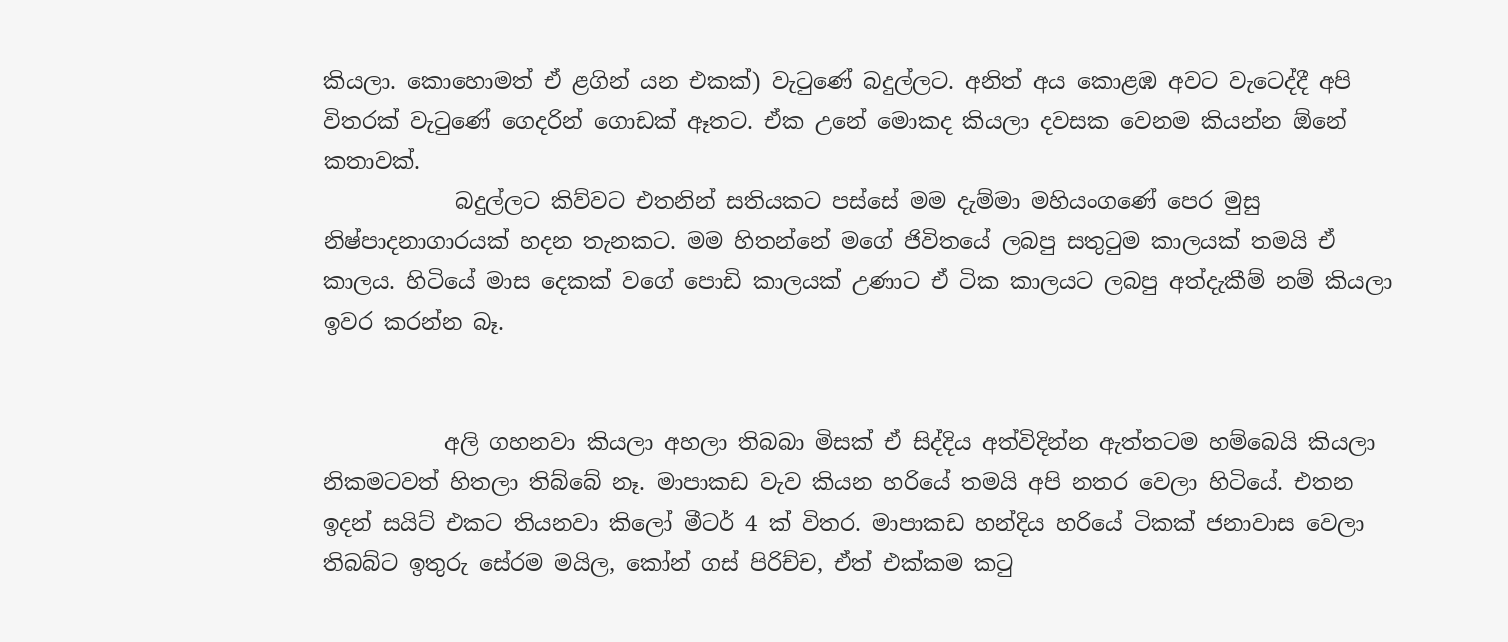කියලා. කොහොමත් ඒ ළගින් යන එකක්) වැටුණේ බදුල්ලට. අනිත් අය කොළඹ අවට වැටෙද්දී අපි විතරක් වැටුණේ ගෙදරින් ගොඩක් ඈතට. ඒක උනේ මොකද කියලා දවසක වෙනම කියන්න ඕනේ කතාවක්.
            බදුල්ලට කිව්වට එතනින් සතියකට පස්සේ මම දැම්මා මහියංගණේ පෙර මුසු නිෂ්පාදනාගාරයක් හදන තැනකට. මම හිතන්නේ මගේ ජිවිතයේ ලබපු සතුටුම කාලයක් තමයි ඒ කාලය. හිටියේ මාස දෙකක් වගේ පොඩි කාලයක් උණාට ඒ ටික කාලයට ලබපු අත්දැකීම් නම් කියලා ඉවර කරන්න බෑ.


           අලි ගහනවා කියලා අහලා තිබබා මිසක් ඒ සිද්දිය අත්විදින්න ඇත්තටම හම්බෙයි කියලා නිකමටවත් හිතලා තිබ්බේ නෑ. මාපාකඩ වැව කියන හරියේ තමයි අපි නතර වෙලා හිටියේ. එතන ඉදන් සයිට් එකට තියනවා කිලෝ මීටර් 4 ක් විතර. මාපාකඩ හන්දිය හරියේ ටිකක් ජනාවාස වෙලා තිබබ්ට ඉතුරු සේරම මයිල, කෝන් ගස් පිරිච්ච, ඒත් එක්කම කටු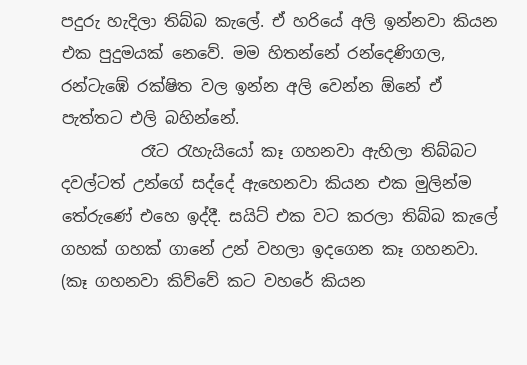පදුරු හැදිලා තිබ්බ කැලේ. ඒ හරියේ අලි ඉන්නවා කියන එක පුදුමයක් නෙවේ. මම හිතන්නේ රන්දෙණිගල, රන්ටැඹේ රක්ෂිත වල ඉන්න අලි වෙන්න ඕනේ ඒ පැත්තට එලි බහින්නේ.
          රෑට රැහැයියෝ කෑ ගහනවා ඇහිලා තිබ්බට දවල්ටත් උන්ගේ සද්දේ ඇහෙනවා කියන එක මුලින්ම තේරුණේ එහෙ ඉද්දී. සයිට් එක වට කරලා තිබ්බ කැලේ ගහක් ගහක් ගානේ උන් වහලා ඉදගෙන කෑ ගහනවා. (කෑ ගහනවා කිව්වේ කට වහරේ කියන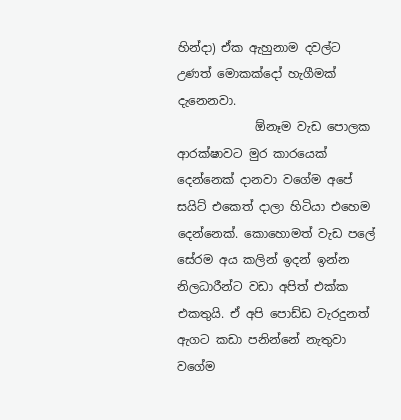හින්දා) ඒක ඇහුනාම දවල්ට උණත් මොකක්දෝ හැගීමක් දැනෙනවා.
             ඕනෑම වැඩ පොලක ආරක්ෂාවට මුර කාරයෙක් දෙන්නෙක් දානවා වගේම අපේ සයිට් එකෙත් දාලා හිටියා එහෙම දෙන්නෙක්. කොහොමත් වැඩ පලේ සේරම අය කලින් ඉදන් ඉන්න නිලධාරීන්ට වඩා අපිත් එක්ක එකතුයි. ඒ අපි පොඩ්ඩ වැරදුනත් ඇගට කඩා පනින්නේ නැතුවා වගේම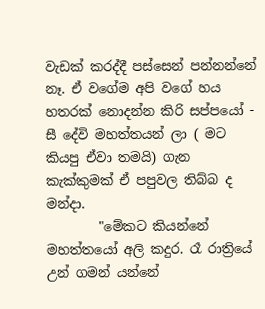වැඩක් කරද්දී පස්සෙන් පන්නන්නේ නෑ. ඒ වගේම අපි වගේ හය හතරක් නොදන්න කිරි සප්පයෝ - සී දේවි මහත්තයන් ලා ( මට කියපු ඒවා තමයි) ගැන කැක්කුමක් ඒ පපුවල තිබ්බ ද මන්දා.
        "මේකට කියන්නේ මහත්තයෝ අලි කදුර. රෑ රාත්‍රියේ උන් ගමන් යන්නේ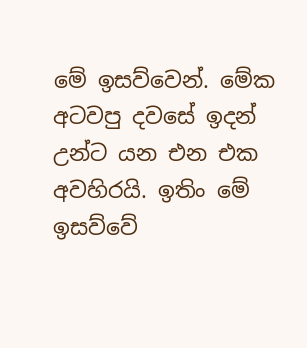මේ ඉසව්වෙන්. මේක අටවපු දවසේ ඉදන් උන්ට යන එන එක අවහිරයි. ඉතිං මේ ඉසව්වේ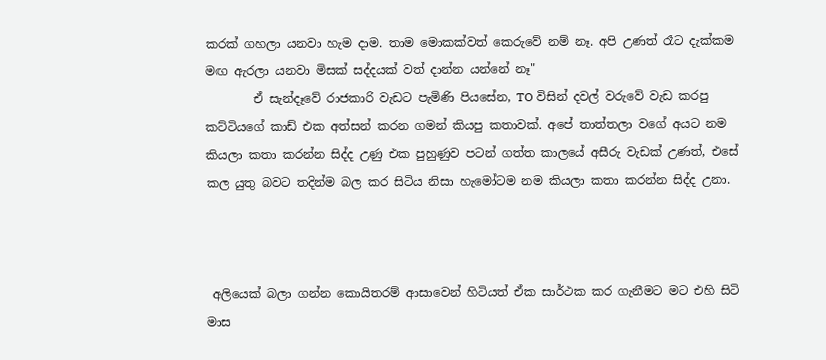කරක් ගහලා යනවා හැම දාම. තාම මොකක්වත් කෙරුවේ නම් නෑ. අපි උණත් රෑට දැක්කම මඟ ඇරලා යනවා මිසක් සද්දයක් වත් දාන්න යන්නේ නෑ"
        ඒ සැන්දෑවේ රාජකාරි වැඩට පැමිණි පියසේන, TO විසින් දවල් වරුවේ වැඩ කරපු කට්ටියගේ කාඩ් එක අත්සන් කරන ගමන් කියපු කතාවක්. අපේ තාත්තලා වගේ අයට නම කියලා කතා කරන්න සිද්ද උණු එක පුහුණුව පටන් ගත්ත කාලයේ අසීරු වැඩක් උණත්, එසේ කල යුතු බවට තදින්ම බල කර සිටිය නිසා හැමෝටම නම කියලා කතා කරන්න සිද්ද උනා.



 අලියෙක් බලා ගන්න කොයිතරම් ආසාවෙන් හිටියත් ඒක සාර්ථක කර ගැනීමට මට එහි සිටි මාස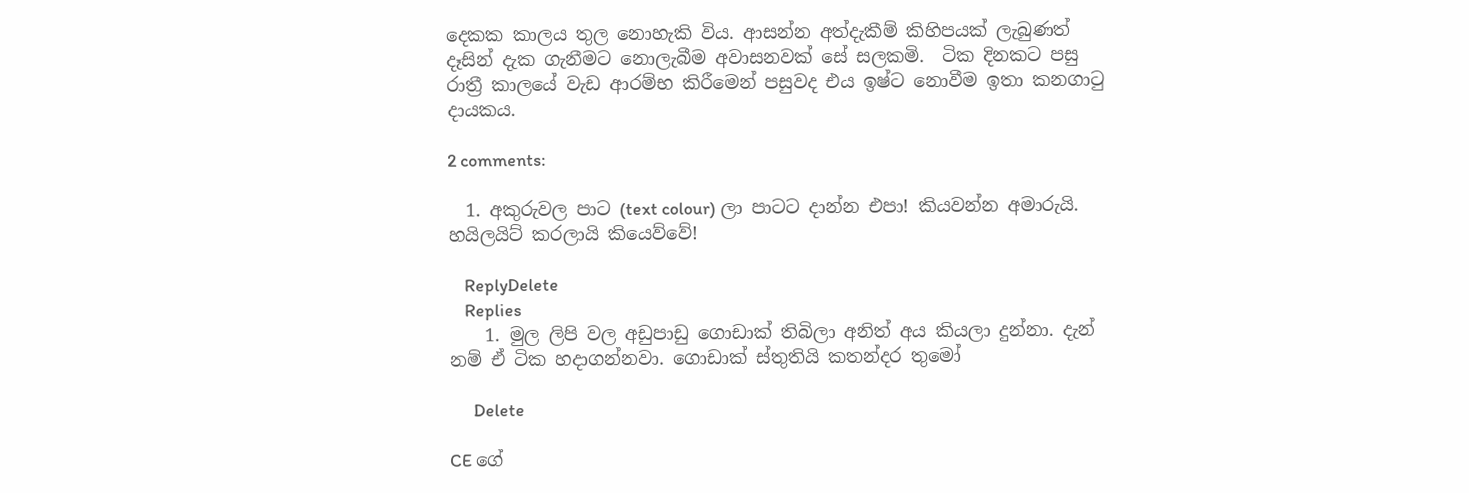දෙකක කාලය තුල නොහැකි විය. ආසන්න අත්දැකීම් කිහිපයක් ලැබුණත් දෑසින් දැක ගැනීමට නොලැබීම අවාසනවක් සේ සලකමි.  ටික දිනකට පසු රාත්‍රී කාලයේ වැඩ ආරම්භ කිරීමෙන් පසුවද එය ඉෂ්ට නොවීම ඉතා කනගාටු දායකය.

2 comments:

  1. අකුරුවල පාට (text colour) ලා පාටට දාන්න එපා! කියවන්න අමාරුයි. හයිලයිට් කරලායි කියෙව්වේ!

    ReplyDelete
    Replies
    1. මුල ලිපි වල අඩුපාඩු ගොඩාක් තිබිලා අනිත් අය කියලා දුන්නා. දැන් නම් ඒ ටික හදාගන්නවා. ගොඩාක් ස්තුතියි කතන්දර තුමෝ

      Delete

CE ගේ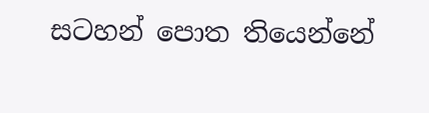සටහන් පොත තියෙන්නේ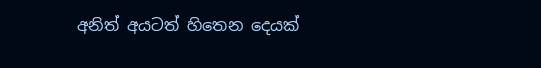අනිත් අයටත් හිතෙන දෙයක්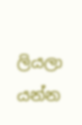ලියලා යන්න